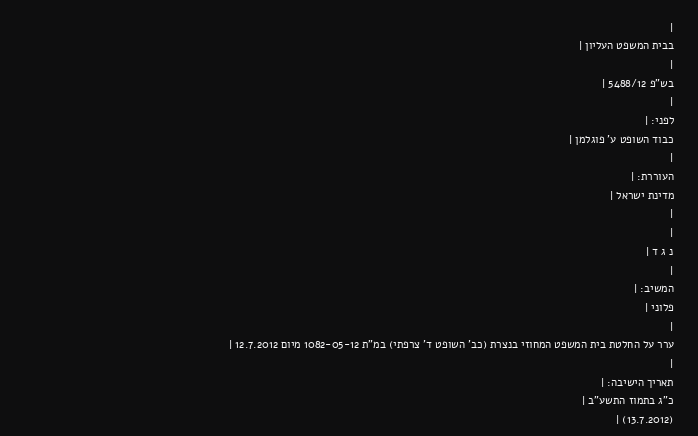|
בבית המשפט העליון |
|
בש"פ 5488/12 |
|
לפני: |
כבוד השופט ע' פוגלמן |
|
העוררת: |
מדינת ישראל |
|
|
נ ג ד |
|
המשיב: |
פלוני |
|
ערר על החלטת בית המשפט המחוזי בנצרת (כב' השופט ד' צרפתי) במ"ת 1082-05-12 מיום 12.7.2012 |
|
תאריך הישיבה: |
כ"ג בתמוז התשע"ב |
(13.7.2012) |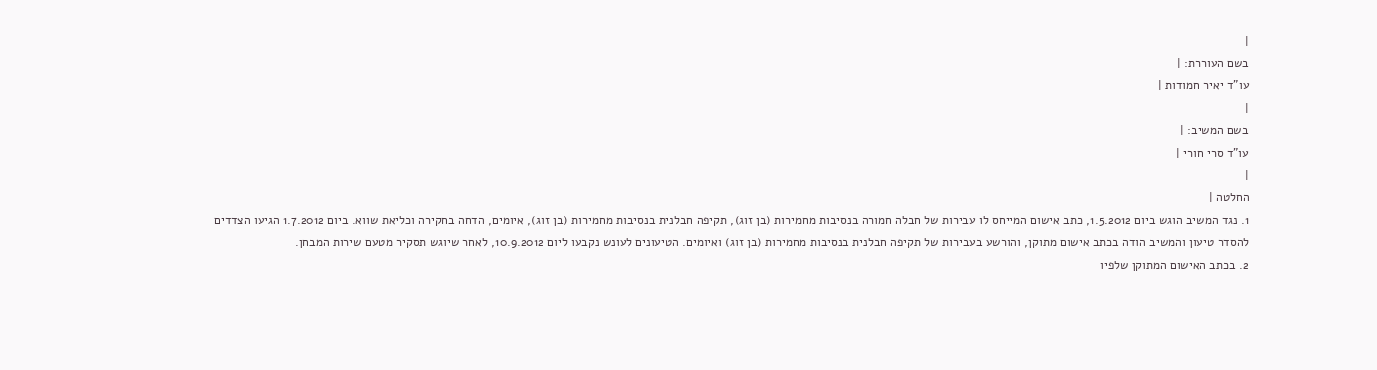|
בשם העוררת: |
עו"ד יאיר חמודות |
|
בשם המשיב: |
עו"ד סרי חורי |
|
החלטה |
1. נגד המשיב הוגש ביום 1.5.2012, כתב אישום המייחס לו עבירות של חבלה חמורה בנסיבות מחמירות (בן זוג), תקיפה חבלנית בנסיבות מחמירות (בן זוג), איומים, הדחה בחקירה וכליאת שווא. ביום 1.7.2012 הגיעו הצדדים להסדר טיעון והמשיב הודה בכתב אישום מתוקן, והורשע בעבירות של תקיפה חבלנית בנסיבות מחמירות (בן זוג) ואיומים. הטיעונים לעונש נקבעו ליום 10.9.2012, לאחר שיוגש תסקיר מטעם שירות המבחן.
2. בכתב האישום המתוקן שלפיו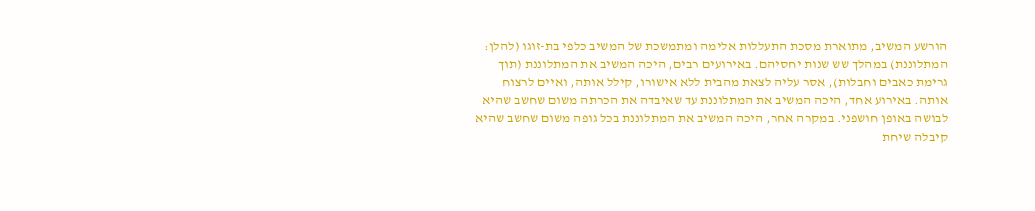הורשע המשיב, מתוארת מסכת התעללות אלימה ומתמשכת של המשיב כלפי בת-זוגו (להלן: המתלוננת) במהלך שש שנות יחסיהם. באירועים רבים, היכה המשיב את המתלוננת (תוך גרימת כאבים וחבלות), אסר עליה לצאת מהבית ללא אישורו, קילל אותה, ואיים לרצוח אותה. באירוע אחד, היכה המשיב את המתלוננת עד שאיבדה את הכרתה משום שחשב שהיא לבושה באופן חושפני. במקרה אחר, היכה המשיב את המתלוננת בכל גופה משום שחשב שהיא קיבלה שיחת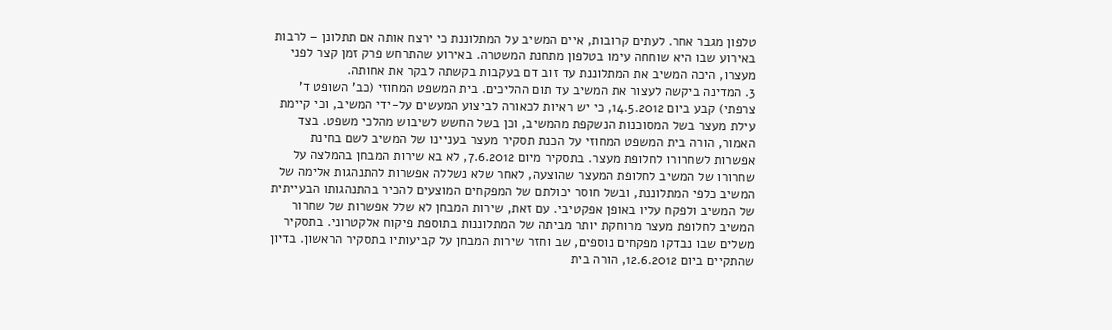טלפון מגבר אחר. לעתים קרובות, איים המשיב על המתלוננת כי ירצח אותה אם תתלונן – לרבות באירוע שבו היא שוחחה עימו בטלפון מתחנת המשטרה. באירוע שהתרחש פרק זמן קצר לפני מעצרו, היכה המשיב את המתלוננת עד זוב דם בעקבות בקשתה לבקר את אחותה.
3. המדינה ביקשה לעצור את המשיב עד תום ההליכים. בית המשפט המחוזי (כב' השופט ד' צרפתי) קבע ביום 14.5.2012, כי יש ראיות לכאורה לביצוע המעשים על-ידי המשיב, וכי קיימת עילת מעצר בשל המסוכנות הנשקפת מהמשיב, וכן בשל החשש לשיבוש מהלכי משפט. בצד האמור, הורה בית המשפט המחוזי על הכנת תסקיר מעצר בעניינו של המשיב לשם בחינת אפשרות לשחרורו לחלופת מעצר. בתסקיר מיום 7.6.2012, לא בא שירות המבחן בהמלצה על שחרורו של המשיב לחלופת המעצר שהוצעה, לאחר שלא נשללה אפשרות להתנהגות אלימה של המשיב כלפי המתלוננת, ובשל חוסר יכולתם של המפקחים המוצעים להכיר בהתנהגותו הבעייתית של המשיב ולפקח עליו באופן אפקטיבי. עם זאת, שירות המבחן לא שלל אפשרות של שחרור המשיב לחלופת מעצר מרוחקת יותר מביתה של המתלוננות בתוספת פיקוח אלקטרוני. בתסקיר משלים שבו נבדקו מפקחים נוספים, שב וחזר שירות המבחן על קביעותיו בתסקיר הראשון. בדיון שהתקיים ביום 12.6.2012, הורה בית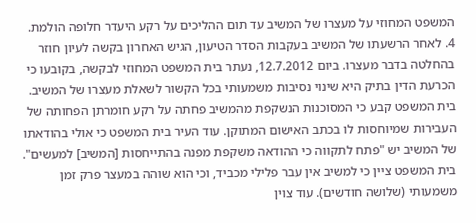המשפט המחוזי על מעצרו של המשיב עד תום ההליכים על רקע היעדר חלופה הולמת.
4. לאחר הרשעתו של המשיב בעקבות הסדר הטיעון, הגיש האחרון בקשה לעיון חוזר בהחלטה בדבר מעצרו. ביום 12.7.2012, נעתר בית המשפט המחוזי לבקשה, בקובעו כי הכרעת הדין בתיק היא שינוי נסיבות משמעותי בכל הקשור לשאלת מעצרו של המשיב. בית המשפט קבע כי המסוכנות הנשקפת מהמשיב פחתה על רקע חומרתן הפחותה של העבירות שמיוחסות לו בכתב האישום המתוקן. עוד העיר בית המשפט כי אולי בהודאתו של המשיב יש "פתח לתקווה כי ההודאה משקפת מפנה בהתייחסות [המשיב] למעשים". בית המשפט ציין כי למשיב אין עבר פלילי מכביד, וכי הוא שוהה במעצר פרק זמן משמעותי (שלושה חודשים). עוד צוין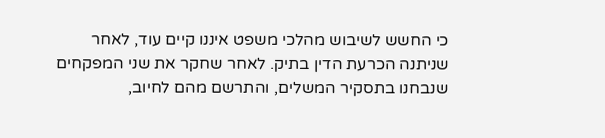כי החשש לשיבוש מהלכי משפט איננו קיים עוד, לאחר שניתנה הכרעת הדין בתיק. לאחר שחקר את שני המפקחים שנבחנו בתסקיר המשלים, והתרשם מהם לחיוב,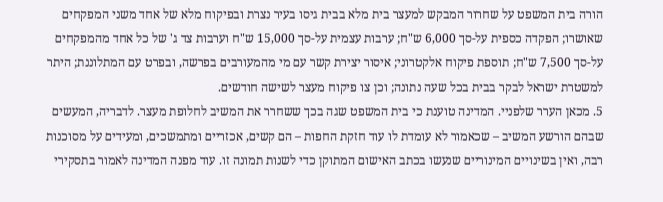הורה בית המשפט על שחרור המבקש למעצר בית מלא בבית גיסו בעיר נצרת ובפיקוח מלא של אחד משני המפקחים שאושרו; הפקדה כספית על-סך 6,000 ש"ח; ערבות עצמית על-סך 15,000 ש"ח וערבות צד ג' של כל אחד מהמפקחים על-סך 7,500 ש"ח; תוספת פיקוח אלקטרוני; איסור יצירת קשר עם מי מהמעורבים בפרשה, ובפרט עם המתלוננת; היתר למשטרת ישראל לבקר בבית בכל שעה נתונה; וכן צו פיקוח מעצר לשישה חודשים.
5. מכאן הערר שלפניי. המדינה טוענת כי בית המשפט שגה בכך ששחרר את המשיב לחלופת מעצר. לדבריה, המעשים שבהם הורשע המשיב – שכאמור לא עומדת לו עוד חזקת החפות – הם קשים, אכזריים ומתמשכים, ומעידים על מסוכנות רבה, ואין בשינויים המינוריים שנעשו בכתב האישום המתוקן כדי לשנות תמונה זו. עוד מפנה המדינה לאמור בתסקירי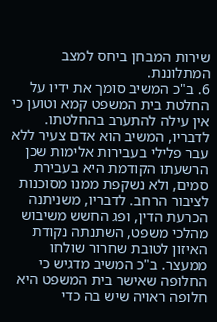שירות המבחן ביחס למצב המתלוננת.
6. ב"כ המשיב סומך את ידיו על החלטת בית המשפט קמא וטוען כי אין עילה להתערב בהחלטתו. לדבריו, המשיב הוא אדם צעיר ללא עבר פלילי בעבירות אלימות שכן הרשעתו הקודמת היא בעבירת סמים, ולא נשקפת ממנו מסוכנות לציבור הרחב. לדבריו, משניתנה הכרעת הדין, ופג החשש משיבוש מהלכי משפט, השתנתה נקודת האיזון לטובת שחרור שולחו ממעצר. ב"כ המשיב מדגיש כי החלופה שאישר בית המשפט היא חלופה ראויה שיש בה כדי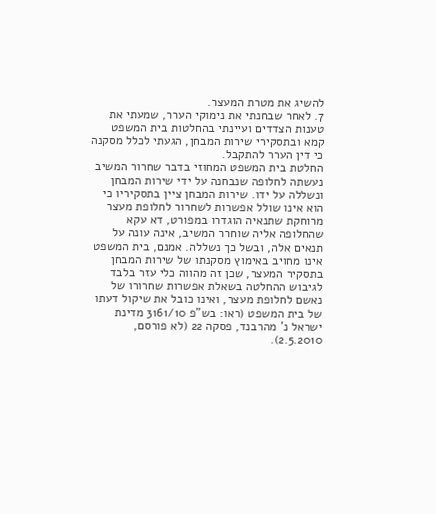להשיג את מטרת המעצר.
7. לאחר שבחנתי את נימוקי הערר, שמעתי את טענות הצדדים ועיינתי בהחלטות בית המשפט קמא ובתסקירי שירות המבחן, הגעתי לכלל מסקנה כי דין הערר להתקבל.
החלטת בית המשפט המחוזי בדבר שחרור המשיב נעשתה לחלופה שנבחנה על ידי שירות המבחן ונשללה על ידו. שירות המבחן ציין בתסקיריו כי הוא אינו שולל אפשרות לשחרור לחלופת מעצר מרוחקת שתנאיה הוגדרו במפורט, דא עקא שהחלופה אליה שוחרר המשיב, אינה עונה על תנאים אלה, ובשל כך נשללה. אמנם, בית המשפט אינו מחויב באימוץ מסקנתו של שירות המבחן בתסקיר המעצר, שכן זה מהווה כלי עזר בלבד לגיבוש ההחלטה בשאלת אפשרות שחרורו של נאשם לחלופת מעצר, ואינו כובל את שיקול דעתו של בית המשפט (ראו: בש"פ 3161/10 מדינת ישראל נ' מהרבנד, פסקה 22 (לא פורסם, 2.5.2010).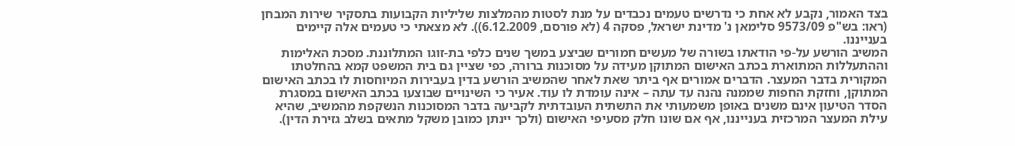בצד האמור, נקבע לא אחת כי נדרשים טעמים נכבדים על מנת לסטות מהמלצות שליליות הקבועות בתסקיר שירות המבחן (ראו: בש"פ 9573/09 סלימאן נ' מדינת ישראל, פסקה 4 (לא פורסם, 6.12.2009)). לא מצאתי כי טעמים אלה קיימים בענייננו.
המשיב הורשע על-פי הודאתו בשורה של מעשים חמורים שביצע במשך שנים כלפי בת-זוגו המתלוננת. מסכת האלימות וההתעללות המתוארת בכתב האישום המתוקן מעידה על מסוכנות ברורה, כפי שציין גם בית המשפט קמא בהחלטתו המקורית בדבר המעצר. הדברים אמורים אף ביתר שאת לאחר שהמשיב הורשע בדין בעבירות המיוחסות לו בכתב האישום המתוקן, וחזקת החפות שממנה נהנה עד עתה – אינה עומדת לו עוד. אעיר כי השינויים שבוצעו בכתב האישום במסגרת הסדר הטיעון אינם משנים באופן משמעותי את התשתית העובדתית לקביעה בדבר המסוכנות הנשקפת מהמשיב, שהיא עילת המעצר המרכזית בענייננו, אף אם שונו חלק מסעיפי האישום (ולכך יינתן כמובן משקל מתאים בשלב גזירת הדין).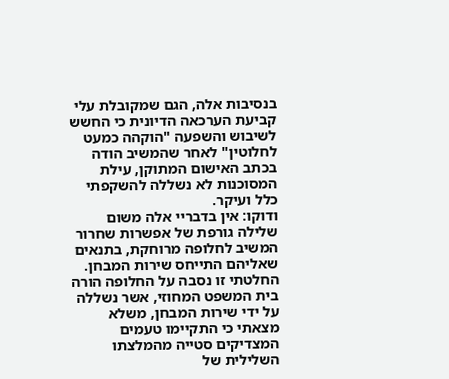בנסיבות אלה, הגם שמקובלת עלי קביעת הערכאה הדיונית כי החשש לשיבוש והשפעה "הוקהה כמעט לחלוטין" לאחר שהמשיב הודה בכתב האישום המתוקן, עילת המסוכנות לא נשללה להשקפתי כלל ועיקר.
ודוקו: אין בדבריי אלה משום שלילה גורפת של אפשרות שחרור המשיב לחלופה מרוחקת, בתנאים שאליהם התייחס שירות המבחן. החלטתי זו נסבה על החלופה הורה בית המשפט המחוזי, אשר נשללה על ידי שירות המבחן, משלא מצאתי כי התקיימו טעמים המצדיקים סטייה מהמלצתו השלילית של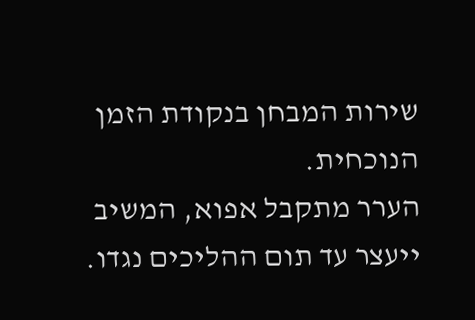שירות המבחן בנקודת הזמן הנוכחית.
הערר מתקבל אפוא, המשיב ייעצר עד תום ההליכים נגדו.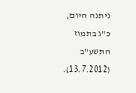ניתנה היום, כ"ג בתמוז התשע"ב (13.7.2012).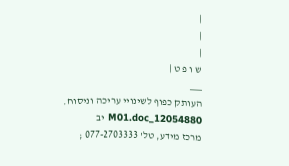|
|
|
ש ו פ ט |
___
העותק כפוף לשינויי עריכה וניסוח. 12054880_M01.doc יב
מרכז מידע, טל' 077-2703333 ;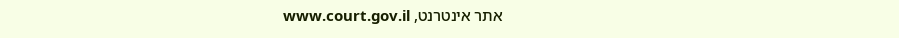אתר אינטרנט, www.court.gov.il